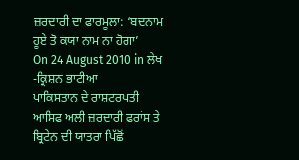ਜ਼ਰਦਾਰੀ ਦਾ ਫਾਰਮੂਲਾ: ‘ਬਦਨਾਮ ਹੂਏ ਤੋ ਕਯਾ ਨਾਮ ਨਾ ਹੋਗਾ’
On 24 August 2010 in ਲੇਖ
-ਕ੍ਰਿਸ਼ਨ ਭਾਟੀਆ
ਪਾਕਿਸਤਾਨ ਦੇ ਰਾਸ਼ਟਰਪਤੀ ਆਸਿਫ ਅਲੀ ਜ਼ਰਦਾਰੀ ਫਰਾਂਸ ਤੇ ਬ੍ਰਿਟੇਨ ਦੀ ਯਾਤਰਾ ਪਿੱਛੋਂ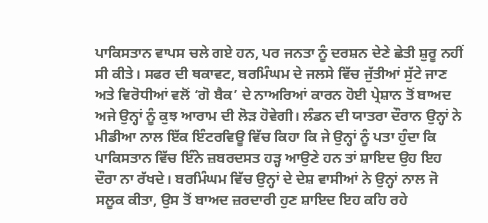ਪਾਕਿਸਤਾਨ ਵਾਪਸ ਚਲੇ ਗਏ ਹਨ, ਪਰ ਜਨਤਾ ਨੂੰ ਦਰਸ਼ਨ ਦੇਣੇ ਛੇਤੀ ਸ਼ੁਰੂ ਨਹੀਂ ਸੀ ਕੀਤੇ। ਸਫਰ ਦੀ ਥਕਾਵਟ, ਬਰਮਿੰਘਮ ਦੇ ਜਲਸੇ ਵਿੱਚ ਜੁੱਤੀਆਂ ਸੁੱਟੇ ਜਾਣ ਅਤੇ ਵਿਰੋਧੀਆਂ ਵਲੋਂ ‘ਗੋ ਬੈਕ’ ਦੇ ਨਾਅਰਿਆਂ ਕਾਰਨ ਹੋਈ ਪ੍ਰੇਸ਼ਾਨ ਤੋਂ ਬਾਅਦ ਅਜੇ ਉਨ੍ਹਾਂ ਨੂੰ ਕੁਝ ਆਰਾਮ ਦੀ ਲੋੜ ਹੋਵੇਗੀ। ਲੰਡਨ ਦੀ ਯਾਤਰਾ ਦੌਰਾਨ ਉਨ੍ਹਾਂ ਨੇ ਮੀਡੀਆ ਨਾਲ ਇੱਕ ਇੰਟਰਵਿਊ ਵਿੱਚ ਕਿਹਾ ਕਿ ਜੇ ਉਨ੍ਹਾਂ ਨੂੰ ਪਤਾ ਹੁੰਦਾ ਕਿ ਪਾਕਿਸਤਾਨ ਵਿੱਚ ਇੰਨੇ ਜ਼ਬਰਦਸਤ ਹੜ੍ਹ ਆਉਣੇ ਹਨ ਤਾਂ ਸ਼ਾਇਦ ਉਹ ਇਹ ਦੌਰਾ ਨਾ ਰੱਖਦੇ। ਬਰਮਿੰਘਮ ਵਿੱਚ ਉਨ੍ਹਾਂ ਦੇ ਦੇਸ਼ ਵਾਸੀਆਂ ਨੇ ਉਨ੍ਹਾਂ ਨਾਲ ਜੋ ਸਲੂਕ ਕੀਤਾ, ਉਸ ਤੋਂ ਬਾਅਦ ਜ਼ਰਦਾਰੀ ਹੁਣ ਸ਼ਾਇਦ ਇਹ ਕਹਿ ਰਹੇ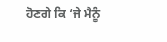ਹੋਣਗੇ ਕਿ ‘ਜੇ ਮੈਨੂੰ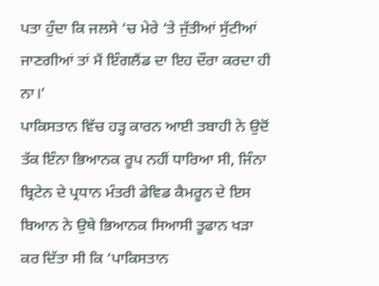ਪਤਾ ਹੁੰਦਾ ਕਿ ਜਲਸੇ ‘ਚ ਮੇਰੇ ‘ਤੇ ਜੁੱਤੀਆਂ ਸੁੱਟੀਆਂ ਜਾਣਗੀਆਂ ਤਾਂ ਮੈਂ ਇੰਗਲੈਂਡ ਦਾ ਇਹ ਦੌਰਾ ਕਰਦਾ ਹੀ ਨਾ।’
ਪਾਕਿਸਤਾਨ ਵਿੱਚ ਹੜ੍ਹ ਕਾਰਨ ਆਈ ਤਬਾਹੀ ਨੇ ਉਦੋਂ ਤੱਕ ਇੰਨਾ ਭਿਆਨਕ ਰੂਪ ਨਹੀਂ ਧਾਰਿਆ ਸੀ, ਜਿੰਨਾ ਬ੍ਰਿਟੇਨ ਦੇ ਪ੍ਰਧਾਨ ਮੰਤਰੀ ਡੇਵਿਡ ਕੈਮਰੂਨ ਦੇ ਇਸ ਬਿਆਨ ਨੇ ਉਥੇ ਭਿਆਨਕ ਸਿਆਸੀ ਤੂਫਾਨ ਖੜਾ ਕਰ ਦਿੱਤਾ ਸੀ ਕਿ ‘ਪਾਕਿਸਤਾਨ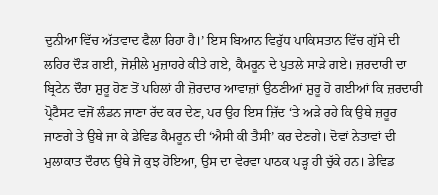ਦੁਨੀਆ ਵਿੱਚ ਅੱਤਵਾਦ ਫੈਲਾ ਰਿਹਾ ਹੈ।’ ਇਸ ਬਿਆਨ ਵਿਰੁੱਧ ਪਾਕਿਸਤਾਨ ਵਿੱਚ ਗੁੱਸੇ ਦੀ ਲਹਿਰ ਦੌੜ ਗਈ, ਜੋਸ਼ੀਲੇ ਮੁਜ਼ਾਹਰੇ ਕੀਤੇ ਗਏ, ਕੈਮਰੂਨ ਦੇ ਪੁਤਲੇ ਸਾੜੇ ਗਏ। ਜ਼ਰਦਾਰੀ ਦਾ ਬ੍ਰਿਟੇਨ ਦੌਰਾ ਸ਼ੁਰੂ ਹੋਣ ਤੋਂ ਪਹਿਲਾਂ ਹੀ ਜ਼ੋਰਦਾਰ ਆਵਾਜ਼ਾਂ ਉਠਣੀਆਂ ਸ਼ੁਰੂ ਹੋ ਗਈਆਂ ਕਿ ਜ਼ਰਦਾਰੀ ਪ੍ਰੋਟੈਸਟ ਵਜੋਂ ਲੰਡਨ ਜਾਣਾ ਰੱਦ ਕਰ ਦੇਣ, ਪਰ ਉਹ ਇਸ ਜ਼ਿੱਦ ‘ਤੇ ਅੜੇ ਰਹੇ ਕਿ ਉਥੇ ਜ਼ਰੂਰ ਜਾਣਗੇ ਤੇ ਉਥੇ ਜਾ ਕੇ ਡੇਵਿਡ ਕੈਮਰੂਨ ਦੀ ‘ਐਸੀ ਕੀ ਤੈਸੀ’ ਕਰ ਦੇਣਗੇ। ਦੋਵਾਂ ਨੇਤਾਵਾਂ ਦੀ ਮੁਲਾਕਾਤ ਦੌਰਾਨ ਉਥੇ ਜੋ ਕੁਝ ਹੋਇਆ, ਉਸ ਦਾ ਵੇਰਵਾ ਪਾਠਕ ਪੜ੍ਹ ਹੀ ਚੁੱਕੇ ਹਨ। ਡੇਵਿਡ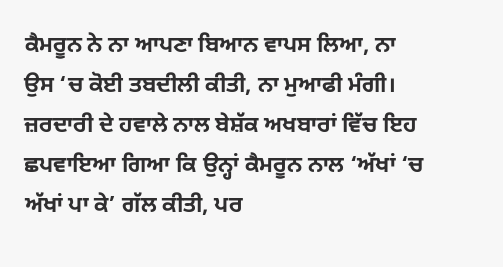ਕੈਮਰੂਨ ਨੇ ਨਾ ਆਪਣਾ ਬਿਆਨ ਵਾਪਸ ਲਿਆ, ਨਾ ਉਸ ‘ਚ ਕੋਈ ਤਬਦੀਲੀ ਕੀਤੀ, ਨਾ ਮੁਆਫੀ ਮੰਗੀ। ਜ਼ਰਦਾਰੀ ਦੇ ਹਵਾਲੇ ਨਾਲ ਬੇਸ਼ੱਕ ਅਖਬਾਰਾਂ ਵਿੱਚ ਇਹ ਛਪਵਾਇਆ ਗਿਆ ਕਿ ਉਨ੍ਹਾਂ ਕੈਮਰੂਨ ਨਾਲ ‘ਅੱਖਾਂ ‘ਚ ਅੱਖਾਂ ਪਾ ਕੇ’ ਗੱਲ ਕੀਤੀ, ਪਰ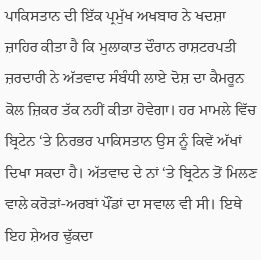ਪਾਕਿਸਤਾਨ ਦੀ ਇੱਕ ਪ੍ਰਮੁੱਖ ਅਖਬਾਰ ਨੇ ਖਦਸ਼ਾ ਜ਼ਾਹਿਰ ਕੀਤਾ ਹੈ ਕਿ ਮੁਲਾਕਾਤ ਦੌਰਾਨ ਰਾਸ਼ਟਰਪਤੀ ਜ਼ਰਦਾਰੀ ਨੇ ਅੱਤਵਾਦ ਸੰਬੰਧੀ ਲਾਏ ਦੋਸ਼ ਦਾ ਕੈਮਰੂਨ ਕੋਲ ਜ਼ਿਕਰ ਤੱਕ ਨਹੀਂ ਕੀਤਾ ਹੋਵੇਗਾ। ਹਰ ਮਾਮਲੇ ਵਿੱਚ ਬ੍ਰਿਟੇਨ ‘ਤੇ ਨਿਰਭਰ ਪਾਕਿਸਤਾਨ ਉਸ ਨੂੰ ਕਿਵੇਂ ਅੱਖਾਂ ਦਿਖਾ ਸਕਦਾ ਹੈ। ਅੱਤਵਾਦ ਦੇ ਨਾਂ ‘ਤੇ ਬ੍ਰਿਟੇਨ ਤੋਂ ਮਿਲਣ ਵਾਲੇ ਕਰੋੜਾਂ-ਅਰਬਾਂ ਪੌਂਡਾਂ ਦਾ ਸਵਾਲ ਵੀ ਸੀ। ਇਥੇ ਇਹ ਸ਼ੇਅਰ ਢੁੱਕਦਾ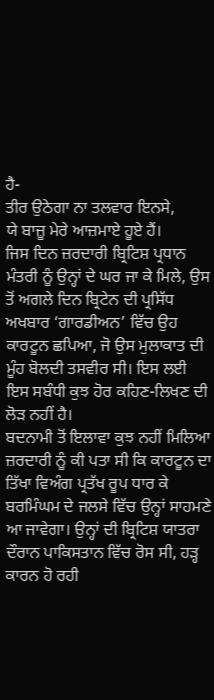ਹੈ-
ਤੀਰ ਉਠੇਗਾ ਨਾ ਤਲਵਾਰ ਇਨਸੇ,
ਯੇ ਬਾਜ਼ੂ ਮੇਰੇ ਆਜ਼ਮਾਏ ਹੂਏ ਹੈਂ।
ਜਿਸ ਦਿਨ ਜ਼ਰਦਾਰੀ ਬ੍ਰਿਟਿਸ਼ ਪ੍ਰਧਾਨ ਮੰਤਰੀ ਨੂੰ ਉਨ੍ਹਾਂ ਦੇ ਘਰ ਜਾ ਕੇ ਮਿਲੇ, ਉਸ ਤੋਂ ਅਗਲੇ ਦਿਨ ਬ੍ਰਿਟੇਨ ਦੀ ਪ੍ਰਸਿੱਧ ਅਖਬਾਰ ‘ਗਾਰਡੀਅਨ’ ਵਿੱਚ ਉਹ ਕਾਰਟੂਨ ਛਪਿਆ, ਜੋ ਉਸ ਮੁਲਾਕਾਤ ਦੀ ਮੂੰਹ ਬੋਲਦੀ ਤਸਵੀਰ ਸੀ। ਇਸ ਲਈ ਇਸ ਸਬੰਧੀ ਕੁਝ ਹੋਰ ਕਹਿਣ-ਲਿਖਣ ਦੀ ਲੋੜ ਨਹੀਂ ਹੈ।
ਬਦਨਾਮੀ ਤੋਂ ਇਲਾਵਾ ਕੁਝ ਨਹੀਂ ਮਿਲਿਆ
ਜ਼ਰਦਾਰੀ ਨੂੰ ਕੀ ਪਤਾ ਸੀ ਕਿ ਕਾਰਟੂਨ ਦਾ ਤਿੱਖਾ ਵਿਅੰਗ ਪ੍ਰਤੱਖ ਰੂਪ ਧਾਰ ਕੇ ਬਰਮਿੰਘਮ ਦੇ ਜਲਸੇ ਵਿੱਚ ਉਨ੍ਹਾਂ ਸਾਹਮਣੇ ਆ ਜਾਵੇਗਾ। ਉਨ੍ਹਾਂ ਦੀ ਬ੍ਰਿਟਿਸ਼ ਯਾਤਰਾ ਦੌਰਾਨ ਪਾਕਿਸਤਾਨ ਵਿੱਚ ਰੋਸ ਸੀ, ਹੜ੍ਹ ਕਾਰਨ ਹੋ ਰਹੀ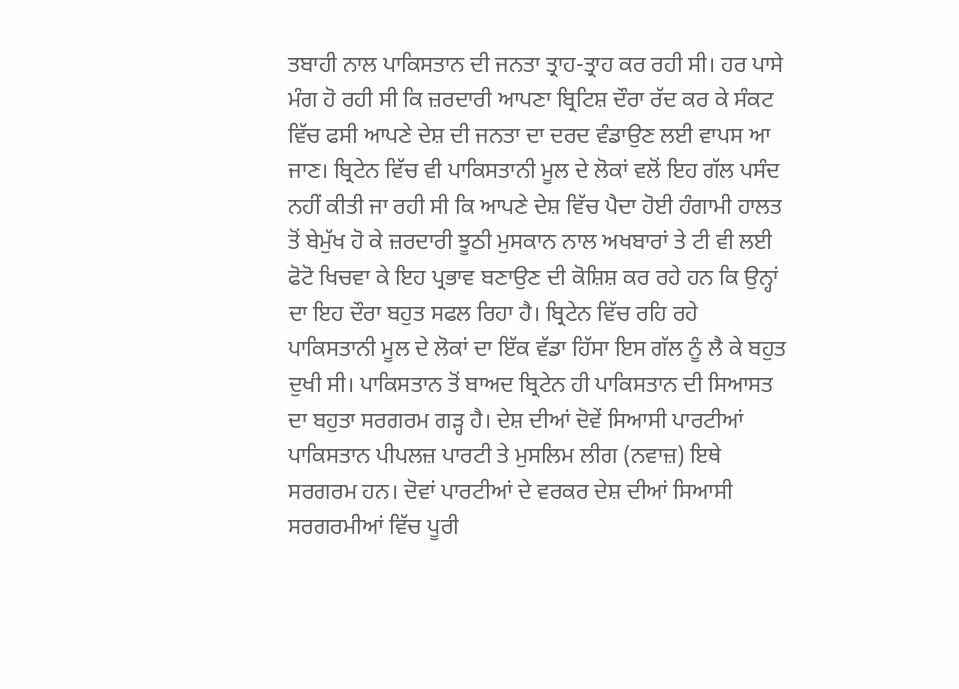ਤਬਾਹੀ ਨਾਲ ਪਾਕਿਸਤਾਨ ਦੀ ਜਨਤਾ ਤ੍ਰਾਹ-ਤ੍ਰਾਹ ਕਰ ਰਹੀ ਸੀ। ਹਰ ਪਾਸੇ ਮੰਗ ਹੋ ਰਹੀ ਸੀ ਕਿ ਜ਼ਰਦਾਰੀ ਆਪਣਾ ਬ੍ਰਿਟਿਸ਼ ਦੌਰਾ ਰੱਦ ਕਰ ਕੇ ਸੰਕਟ ਵਿੱਚ ਫਸੀ ਆਪਣੇ ਦੇਸ਼ ਦੀ ਜਨਤਾ ਦਾ ਦਰਦ ਵੰਡਾਉਣ ਲਈ ਵਾਪਸ ਆ ਜਾਣ। ਬ੍ਰਿਟੇਨ ਵਿੱਚ ਵੀ ਪਾਕਿਸਤਾਨੀ ਮੂਲ ਦੇ ਲੋਕਾਂ ਵਲੋਂ ਇਹ ਗੱਲ ਪਸੰਦ ਨਹੀਂ ਕੀਤੀ ਜਾ ਰਹੀ ਸੀ ਕਿ ਆਪਣੇ ਦੇਸ਼ ਵਿੱਚ ਪੈਦਾ ਹੋਈ ਹੰਗਾਮੀ ਹਾਲਤ ਤੋਂ ਬੇਮੁੱਖ ਹੋ ਕੇ ਜ਼ਰਦਾਰੀ ਝੂਠੀ ਮੁਸਕਾਨ ਨਾਲ ਅਖਬਾਰਾਂ ਤੇ ਟੀ ਵੀ ਲਈ ਫੋਟੋ ਖਿਚਵਾ ਕੇ ਇਹ ਪ੍ਰਭਾਵ ਬਣਾਉਣ ਦੀ ਕੋਸ਼ਿਸ਼ ਕਰ ਰਹੇ ਹਨ ਕਿ ਉਨ੍ਹਾਂ ਦਾ ਇਹ ਦੌਰਾ ਬਹੁਤ ਸਫਲ ਰਿਹਾ ਹੈ। ਬ੍ਰਿਟੇਨ ਵਿੱਚ ਰਹਿ ਰਹੇ ਪਾਕਿਸਤਾਨੀ ਮੂਲ ਦੇ ਲੋਕਾਂ ਦਾ ਇੱਕ ਵੱਡਾ ਹਿੱਸਾ ਇਸ ਗੱਲ ਨੂੰ ਲੈ ਕੇ ਬਹੁਤ ਦੁਖੀ ਸੀ। ਪਾਕਿਸਤਾਨ ਤੋਂ ਬਾਅਦ ਬ੍ਰਿਟੇਨ ਹੀ ਪਾਕਿਸਤਾਨ ਦੀ ਸਿਆਸਤ ਦਾ ਬਹੁਤਾ ਸਰਗਰਮ ਗੜ੍ਹ ਹੈ। ਦੇਸ਼ ਦੀਆਂ ਦੋਵੇਂ ਸਿਆਸੀ ਪਾਰਟੀਆਂ ਪਾਕਿਸਤਾਨ ਪੀਪਲਜ਼ ਪਾਰਟੀ ਤੇ ਮੁਸਲਿਮ ਲੀਗ (ਨਵਾਜ਼) ਇਥੇ ਸਰਗਰਮ ਹਨ। ਦੋਵਾਂ ਪਾਰਟੀਆਂ ਦੇ ਵਰਕਰ ਦੇਸ਼ ਦੀਆਂ ਸਿਆਸੀ ਸਰਗਰਮੀਆਂ ਵਿੱਚ ਪੂਰੀ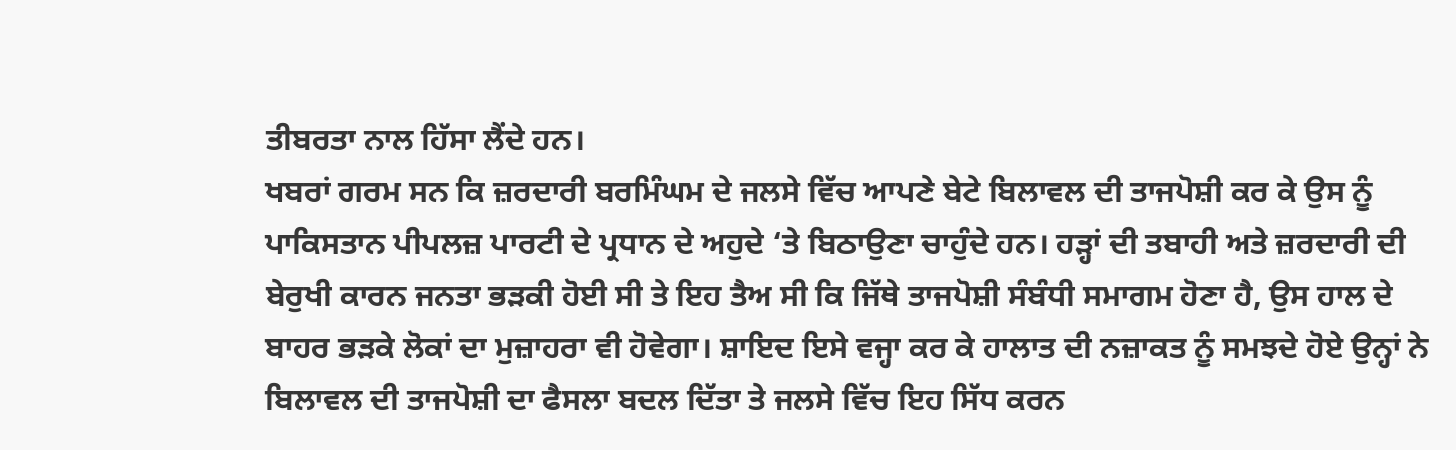ਤੀਬਰਤਾ ਨਾਲ ਹਿੱਸਾ ਲੈਂਦੇ ਹਨ।
ਖਬਰਾਂ ਗਰਮ ਸਨ ਕਿ ਜ਼ਰਦਾਰੀ ਬਰਮਿੰਘਮ ਦੇ ਜਲਸੇ ਵਿੱਚ ਆਪਣੇ ਬੇਟੇ ਬਿਲਾਵਲ ਦੀ ਤਾਜਪੋਸ਼ੀ ਕਰ ਕੇ ਉਸ ਨੂੰ ਪਾਕਿਸਤਾਨ ਪੀਪਲਜ਼ ਪਾਰਟੀ ਦੇ ਪ੍ਰਧਾਨ ਦੇ ਅਹੁਦੇ ‘ਤੇ ਬਿਠਾਉਣਾ ਚਾਹੁੰਦੇ ਹਨ। ਹੜ੍ਹਾਂ ਦੀ ਤਬਾਹੀ ਅਤੇ ਜ਼ਰਦਾਰੀ ਦੀ ਬੇਰੁਖੀ ਕਾਰਨ ਜਨਤਾ ਭੜਕੀ ਹੋਈ ਸੀ ਤੇ ਇਹ ਤੈਅ ਸੀ ਕਿ ਜਿੱਥੇ ਤਾਜਪੋਸ਼ੀ ਸੰਬੰਧੀ ਸਮਾਗਮ ਹੋਣਾ ਹੈ, ਉਸ ਹਾਲ ਦੇ ਬਾਹਰ ਭੜਕੇ ਲੋਕਾਂ ਦਾ ਮੁਜ਼ਾਹਰਾ ਵੀ ਹੋਵੇਗਾ। ਸ਼ਾਇਦ ਇਸੇ ਵਜ੍ਹਾ ਕਰ ਕੇ ਹਾਲਾਤ ਦੀ ਨਜ਼ਾਕਤ ਨੂੰ ਸਮਝਦੇ ਹੋਏ ਉਨ੍ਹਾਂ ਨੇ ਬਿਲਾਵਲ ਦੀ ਤਾਜਪੋਸ਼ੀ ਦਾ ਫੈਸਲਾ ਬਦਲ ਦਿੱਤਾ ਤੇ ਜਲਸੇ ਵਿੱਚ ਇਹ ਸਿੱਧ ਕਰਨ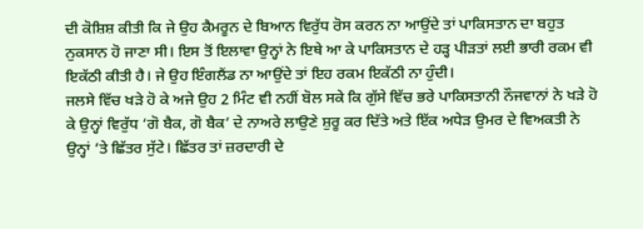ਦੀ ਕੋਸ਼ਿਸ਼ ਕੀਤੀ ਕਿ ਜੇ ਉਹ ਕੈਮਰੂਨ ਦੇ ਬਿਆਨ ਵਿਰੁੱਧ ਰੋਸ ਕਰਨ ਨਾ ਆਉਂਦੇ ਤਾਂ ਪਾਕਿਸਤਾਨ ਦਾ ਬਹੁਤ ਨੁਕਸਾਨ ਹੋ ਜਾਣਾ ਸੀ। ਇਸ ਤੋਂ ਇਲਾਵਾ ਉਨ੍ਹਾਂ ਨੇ ਇਥੇ ਆ ਕੇ ਪਾਕਿਸਤਾਨ ਦੇ ਹੜ੍ਹ ਪੀੜਤਾਂ ਲਈ ਭਾਰੀ ਰਕਮ ਵੀ ਇਕੱਠੀ ਕੀਤੀ ਹੈ। ਜੇ ਉਹ ਇੰਗਲੈਂਡ ਨਾ ਆਉਂਦੇ ਤਾਂ ਇਹ ਰਕਮ ਇਕੱਠੀ ਨਾ ਹੁੰਦੀ।
ਜਲਸੇ ਵਿੱਚ ਖੜੇ ਹੋ ਕੇ ਅਜੇ ਉਹ 2 ਮਿੰਟ ਵੀ ਨਹੀਂ ਬੋਲ ਸਕੇ ਕਿ ਗੁੱਸੇ ਵਿੱਚ ਭਰੇ ਪਾਕਿਸਤਾਨੀ ਨੌਜਵਾਨਾਂ ਨੇ ਖੜੇ ਹੋ ਕੇ ਉਨ੍ਹਾਂ ਵਿਰੁੱਧ ‘ਗੋ ਬੈਕ, ਗੋ ਬੈਕ’ ਦੇ ਨਾਅਰੇ ਲਾਉਣੇ ਸ਼ੁਰੂ ਕਰ ਦਿੱਤੇ ਅਤੇ ਇੱਕ ਅਧੇੜ ਉਮਰ ਦੇ ਵਿਅਕਤੀ ਨੇ ਉਨ੍ਹਾਂ ‘ਤੇ ਛਿੱਤਰ ਸੁੱਟੇ। ਛਿੱਤਰ ਤਾਂ ਜ਼ਰਦਾਰੀ ਦੇ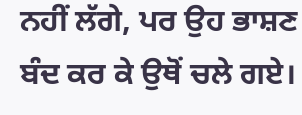ਨਹੀਂ ਲੱਗੇ, ਪਰ ਉਹ ਭਾਸ਼ਣ ਬੰਦ ਕਰ ਕੇ ਉਥੋਂ ਚਲੇ ਗਏ।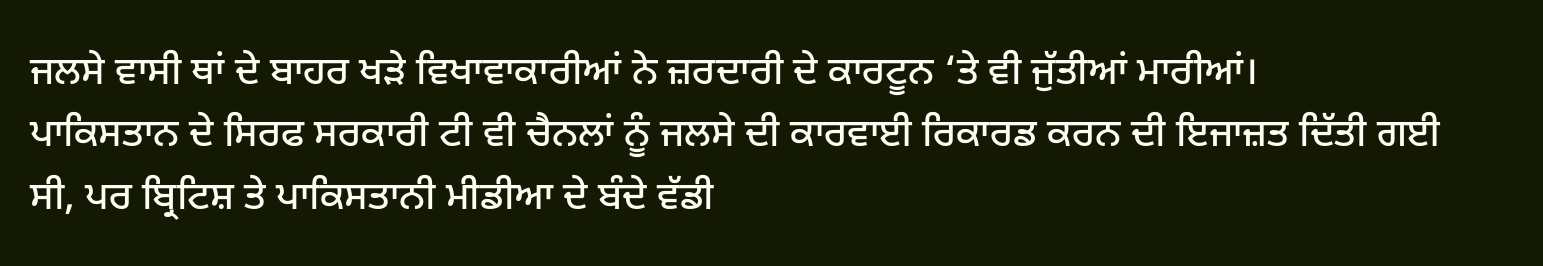ਜਲਸੇ ਵਾਸੀ ਥਾਂ ਦੇ ਬਾਹਰ ਖੜੇ ਵਿਖਾਵਾਕਾਰੀਆਂ ਨੇ ਜ਼ਰਦਾਰੀ ਦੇ ਕਾਰਟੂਨ ‘ਤੇ ਵੀ ਜੁੱਤੀਆਂ ਮਾਰੀਆਂ।
ਪਾਕਿਸਤਾਨ ਦੇ ਸਿਰਫ ਸਰਕਾਰੀ ਟੀ ਵੀ ਚੈਨਲਾਂ ਨੂੰ ਜਲਸੇ ਦੀ ਕਾਰਵਾਈ ਰਿਕਾਰਡ ਕਰਨ ਦੀ ਇਜਾਜ਼ਤ ਦਿੱਤੀ ਗਈ ਸੀ, ਪਰ ਬ੍ਰਿਟਿਸ਼ ਤੇ ਪਾਕਿਸਤਾਨੀ ਮੀਡੀਆ ਦੇ ਬੰਦੇ ਵੱਡੀ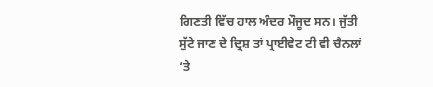ਗਿਣਤੀ ਵਿੱਚ ਹਾਲ ਅੰਦਰ ਮੌਜੂਦ ਸਨ। ਜੁੱਤੀ ਸੁੱਟੇ ਜਾਣ ਦੇ ਦ੍ਰਿਸ਼ ਤਾਂ ਪ੍ਰਾਈਵੇਟ ਟੀ ਵੀ ਚੈਨਲਾਂ ‘ਤੇ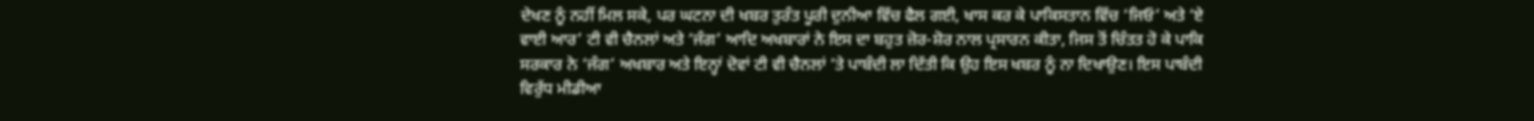ਦੇਖਣ ਨੂੰ ਨਹੀਂ ਮਿਲ ਸਕੇ, ਪਰ ਘਟਨਾ ਦੀ ਖਬਰ ਤੁਰੰਤ ਪੂਰੀ ਦੁਨੀਆ ਵਿੱਚ ਫੈਲ ਗਈ, ਖਾਸ ਕਰ ਕੇ ਪਾਕਿਸਤਾਨ ਵਿੱਚ ‘ਜਿਓ’ ਅਤੇ ‘ਏ ਵਾਈ ਆਰ’ ਟੀ ਵੀ ਚੈਨਲਾਂ ਅਤੇ ‘ਜੰਗ’ ਆਦਿ ਅਖਬਾਰਾਂ ਨੇ ਇਸ ਦਾ ਬਹੁਤ ਜ਼ੋਰ-ਸ਼ੋਰ ਨਾਲ ਪ੍ਰਸਾਰਨ ਕੀਤਾ, ਜਿਸ ਤੋਂ ਚਿੰਤਤ ਹੋ ਕੇ ਪਾਕਿ ਸਰਕਾਰ ਨੇ ‘ਜੰਗ’ ਅਖਬਾਰ ਅਤੇ ਇਨ੍ਹਾਂ ਦੋਵਾਂ ਟੀ ਵੀ ਚੈਨਲਾਂ ‘ਤੇ ਪਾਬੰਦੀ ਲਾ ਦਿੱਤੀ ਕਿ ਉਹ ਇਸ ਖਬਰ ਨੂੰ ਨਾ ਦਿਖਾਉਣ। ਇਸ ਪਾਬੰਦੀ ਵਿਰੁੱਧ ਮੀਡੀਆ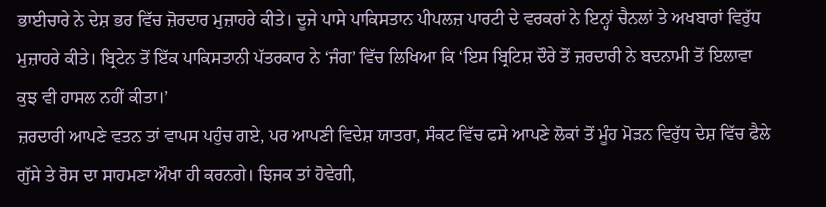ਭਾਈਚਾਰੇ ਨੇ ਦੇਸ਼ ਭਰ ਵਿੱਚ ਜ਼ੋਰਦਾਰ ਮੁਜ਼ਾਹਰੇ ਕੀਤੇ। ਦੂਜੇ ਪਾਸੇ ਪਾਕਿਸਤਾਨ ਪੀਪਲਜ਼ ਪਾਰਟੀ ਦੇ ਵਰਕਰਾਂ ਨੇ ਇਨ੍ਹਾਂ ਚੈਨਲਾਂ ਤੇ ਅਖਬਾਰਾਂ ਵਿਰੁੱਧ ਮੁਜ਼ਾਹਰੇ ਕੀਤੇ। ਬ੍ਰਿਟੇਨ ਤੋਂ ਇੱਕ ਪਾਕਿਸਤਾਨੀ ਪੱਤਰਕਾਰ ਨੇ ‘ਜੰਗ’ ਵਿੱਚ ਲਿਖਿਆ ਕਿ ‘ਇਸ ਬ੍ਰਿਟਿਸ਼ ਦੌਰੇ ਤੋਂ ਜ਼ਰਦਾਰੀ ਨੇ ਬਦਨਾਮੀ ਤੋਂ ਇਲਾਵਾ ਕੁਝ ਵੀ ਹਾਸਲ ਨਹੀਂ ਕੀਤਾ।’
ਜ਼ਰਦਾਰੀ ਆਪਣੇ ਵਤਨ ਤਾਂ ਵਾਪਸ ਪਹੁੰਚ ਗਏ, ਪਰ ਆਪਣੀ ਵਿਦੇਸ਼ ਯਾਤਰਾ, ਸੰਕਟ ਵਿੱਚ ਫਸੇ ਆਪਣੇ ਲੋਕਾਂ ਤੋਂ ਮੂੰਹ ਮੋੜਨ ਵਿਰੁੱਧ ਦੇਸ਼ ਵਿੱਚ ਫੈਲੇ ਗੁੱਸੇ ਤੇ ਰੋਸ ਦਾ ਸਾਹਮਣਾ ਔਖਾ ਹੀ ਕਰਨਗੇ। ਝਿਜਕ ਤਾਂ ਹੋਵੇਗੀ,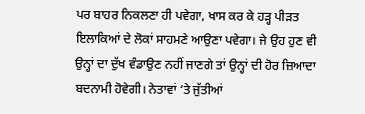ਪਰ ਬਾਹਰ ਨਿਕਲਣਾ ਹੀ ਪਵੇਗਾ, ਖਾਸ ਕਰ ਕੇ ਹੜ੍ਹ ਪੀੜਤ ਇਲਾਕਿਆਂ ਦੇ ਲੋਕਾਂ ਸਾਹਮਣੇ ਆਉਣਾ ਪਵੇਗਾ। ਜੇ ਉਹ ਹੁਣ ਵੀ ਉਨ੍ਹਾਂ ਦਾ ਦੁੱਖ ਵੰਡਾਉਣ ਨਹੀਂ ਜਾਣਗੇ ਤਾਂ ਉਨ੍ਹਾਂ ਦੀ ਹੋਰ ਜ਼ਿਆਦਾ ਬਦਨਾਮੀ ਹੋਵੇਗੀ। ਨੇਤਾਵਾਂ ‘ਤੇ ਜੁੱਤੀਆਂ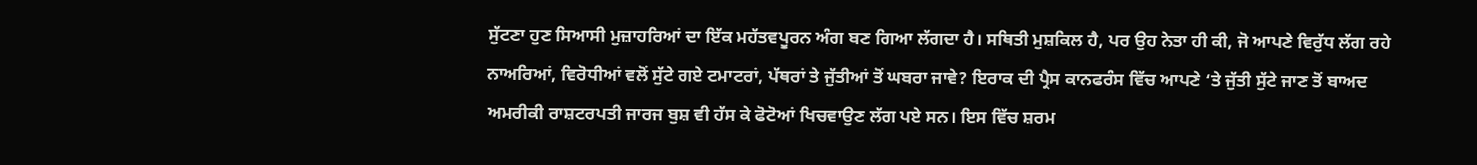ਸੁੱਟਣਾ ਹੁਣ ਸਿਆਸੀ ਮੁਜ਼ਾਹਰਿਆਂ ਦਾ ਇੱਕ ਮਹੱਤਵਪੂਰਨ ਅੰਗ ਬਣ ਗਿਆ ਲੱਗਦਾ ਹੈ। ਸਥਿਤੀ ਮੁਸ਼ਕਿਲ ਹੈ, ਪਰ ਉਹ ਨੇਤਾ ਹੀ ਕੀ, ਜੋ ਆਪਣੇ ਵਿਰੁੱਧ ਲੱਗ ਰਹੇ ਨਾਅਰਿਆਂ, ਵਿਰੋਧੀਆਂ ਵਲੋਂ ਸੁੱਟੇ ਗਏ ਟਮਾਟਰਾਂ, ਪੱਥਰਾਂ ਤੇ ਜੁੱਤੀਆਂ ਤੋਂ ਘਬਰਾ ਜਾਵੇ? ਇਰਾਕ ਦੀ ਪ੍ਰੈਸ ਕਾਨਫਰੰਸ ਵਿੱਚ ਆਪਣੇ ‘ਤੇ ਜੁੱਤੀ ਸੁੱਟੇ ਜਾਣ ਤੋਂ ਬਾਅਦ ਅਮਰੀਕੀ ਰਾਸ਼ਟਰਪਤੀ ਜਾਰਜ ਬੁਸ਼ ਵੀ ਹੱਸ ਕੇ ਫੋਟੋਆਂ ਖਿਚਵਾਉਣ ਲੱਗ ਪਏ ਸਨ। ਇਸ ਵਿੱਚ ਸ਼ਰਮ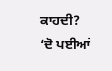ਕਾਹਦੀ?
‘ਦੋ ਪਈਆਂ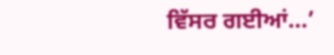ਵਿੱਸਰ ਗਈਆਂ…’